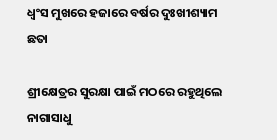ଧ୍ବଂସ ମୁଖରେ ହଜାରେ ବର୍ଷର ଦୁଃଖୀଶ୍ୟାମ ଛତା

ଶ୍ରୀକ୍ଷେତ୍ରର ସୁରକ୍ଷା ପାଇଁ ମଠରେ ରହୁଥିଲେ ନାଗାସାଧୁ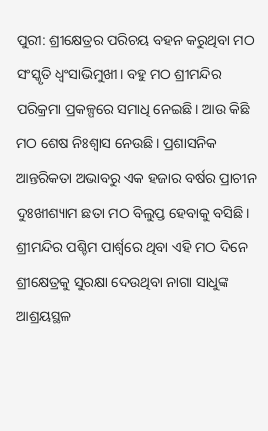ପୁରୀ: ଶ୍ରୀକ୍ଷେତ୍ରର ପରିଚୟ ବହନ କରୁଥିବା ମଠ ସଂସ୍କୃତି ଧ୍ବଂସାଭିମୁଖୀ। ବହୁ ମଠ ଶ୍ରୀମନ୍ଦିର ପରିକ୍ରମା ପ୍ରକଳ୍ପରେ ସମାଧି ନେଇଛି। ଆଉ କିଛି ମଠ ଶେଷ ନିଃଶ୍ବାସ ନେଉଛି। ପ୍ରଶାସନିକ ଆନ୍ତରିକତା ଅଭାବରୁ ଏକ ହଜାର ବର୍ଷର ପ୍ରାଚୀନ ଦୁଃଖୀଶ୍ୟାମ ଛତା ମଠ ବିଲୁପ୍ତ ହେବାକୁ ବସିଛି। ଶ୍ରୀମନ୍ଦିର ପଶ୍ଚିମ ପାର୍ଶ୍ବରେ ଥିବା ଏହି ମଠ ଦିନେ ଶ୍ରୀକ୍ଷେତ୍ରକୁ ସୁରକ୍ଷା ଦେଉଥିବା ନାଗା ସାଧୁଙ୍କ ଆଶ୍ରୟସ୍ଥଳ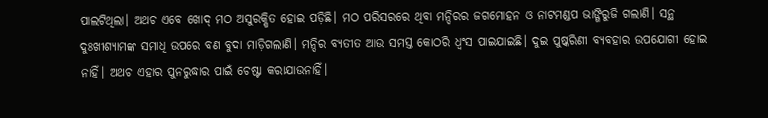ପାଲଟିଥିଲା। ଅଥଚ ଏବେ ଖୋଦ୍‌ ମଠ ଅସୁରକ୍ଷିତ ହୋଇ ପଡ଼ିଛି। ମଠ ପରିସରରେ ଥିବା ମନ୍ଦିରର ଜଗମୋହନ ଓ ନାଟମଣ୍ଡପ ଭାଙ୍ଗିରୁଜି ଗଲାଣି। ସନ୍ଥ ଦୁଃଖୀଶ୍ୟାମଙ୍କ ସମାଧି ଉପରେ ବଣ ବୁଦା ମାଡ଼ିଗଲାଣି। ମନ୍ଦିର ବ୍ୟତୀତ ଆଉ ସମସ୍ତ କୋଠରି ଧ୍ବଂସ ପାଇଯାଇଛି। ଦୁଇ ପୁଷ୍କରିଣୀ ବ୍ୟବହାର ଉପଯୋଗୀ ହୋଇ ନାହିଁ। ଅଥଚ ଏହାର ପୁନରୁଦ୍ଧାର ପାଇଁ ଚେଷ୍ଟା କରାଯାଉନାହିଁ।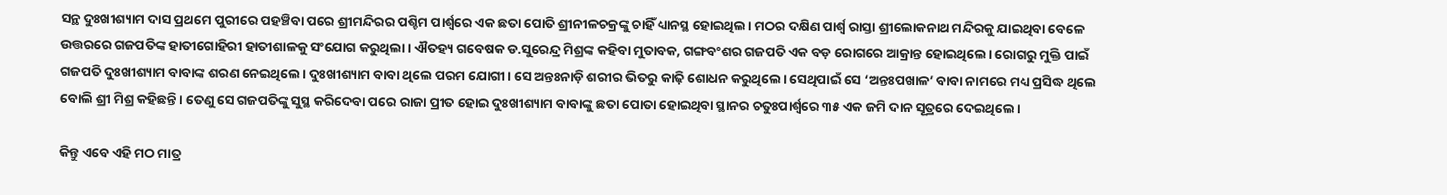ସନ୍ଥ ଦୁଃଖୀଶ୍ୟାମ ଦାସ ପ୍ରଥମେ ପୁରୀରେ ପହଞ୍ଚିବା ପରେ ଶ୍ରୀମନ୍ଦିରର ପଶ୍ଚିମ ପାର୍ଶ୍ବରେ ଏକ ଛତା ପୋତି ଶ୍ରୀନୀଳଚକ୍ରଙ୍କୁ ଚାହିଁ ଧ୍ୟାନସ୍ଥ ହୋଇଥିଲ। ମଠର ଦକ୍ଷିଣ ପାର୍ଶ୍ବ ରାସ୍ତା ଶ୍ରୀଲୋକନାଥ ମନ୍ଦିରକୁ ଯାଇଥିବା ବେଳେ ଉତ୍ତରରେ ଗଜପତିଙ୍କ ହାତୀଗୋହିରୀ ହାତୀଶାଳକୁ ସଂଯୋଗ କରୁଥିଲା। ଐତହ୍ୟ ଗବେଷକ ଡ.ସୁରେନ୍ଦ୍ର ମିଶ୍ରଙ୍କ କହିବା ମୁତାବକ, ଗଙ୍ଗବଂଶର ଗଜପତି ଏକ ବଡ଼ ରୋଗରେ ଆକ୍ରାନ୍ତ ହୋଇଥିଲେ। ରୋଗରୁ ମୁକ୍ତି ପାଇଁ ଗଜପତି ଦୁଃଖୀଶ୍ୟାମ ବାବାଙ୍କ ଶରଣ ନେଇଥିଲେ। ଦୁଃଖୀଶ୍ୟାମ ବାବା ଥିଲେ ପରମ ଯୋଗୀ। ସେ ଅନ୍ତଃନାଡ଼ି ଶରୀର ଭିତରୁ କାଢ଼ି ଶୋଧନ କରୁଥିଲେ। ସେଥିପାଇଁ ସେ ‘ଅନ୍ତଃପଖାଳ’ ବାବା ନାମରେ ମଧ୍ୟ ପ୍ରସିଦ୍ଧ ଥିଲେ ବୋଲି ଶ୍ରୀ ମିଶ୍ର କହିଛନ୍ତି। ତେଣୁ ସେ ଗଜପତିଙ୍କୁ ସୁସ୍ଥ କରିଦେବା ପରେ ରାଜା ପ୍ରୀତ ହୋଇ ଦୁଃଖୀଶ୍ୟାମ ବାବାଙ୍କୁ ଛତା ପୋତା ହୋଇଥିବା ସ୍ଥାନର ଚତୁଃପାର୍ଶ୍ବରେ ୩୫ ଏକ ଜମି ଦାନ ସୂତ୍ରରେ ଦେଇଥିଲେ।

କିନ୍ତୁ ଏବେ ଏହି ମଠ ମାତ୍ର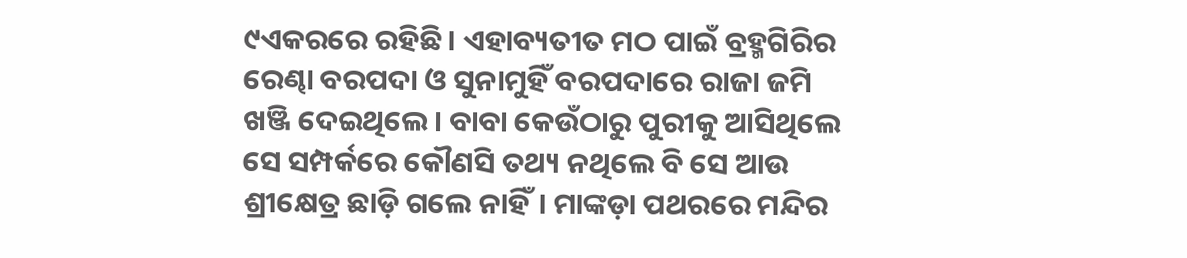୯ଏକରରେ ରହିଛି। ଏହାବ୍ୟତୀତ ମଠ ପାଇଁ ବ୍ରହ୍ମଗିରିର ରେଣ୍ଢା ବରପଦା ଓ ସୁନାମୁହିଁ ବରପଦାରେ ରାଜା ଜମି ଖଞ୍ଜି ଦେଇଥିଲେ। ବାବା କେଉଁଠାରୁ ପୁରୀକୁ ଆସିଥିଲେ ସେ ସମ୍ପର୍କରେ କୌଣସି ତଥ୍ୟ ନଥିଲେ ବି ସେ ଆଉ ଶ୍ରୀକ୍ଷେତ୍ର ଛାଡ଼ି ଗଲେ ନାହିଁ। ମାଙ୍କଡ଼ା ପଥରରେ ମନ୍ଦିର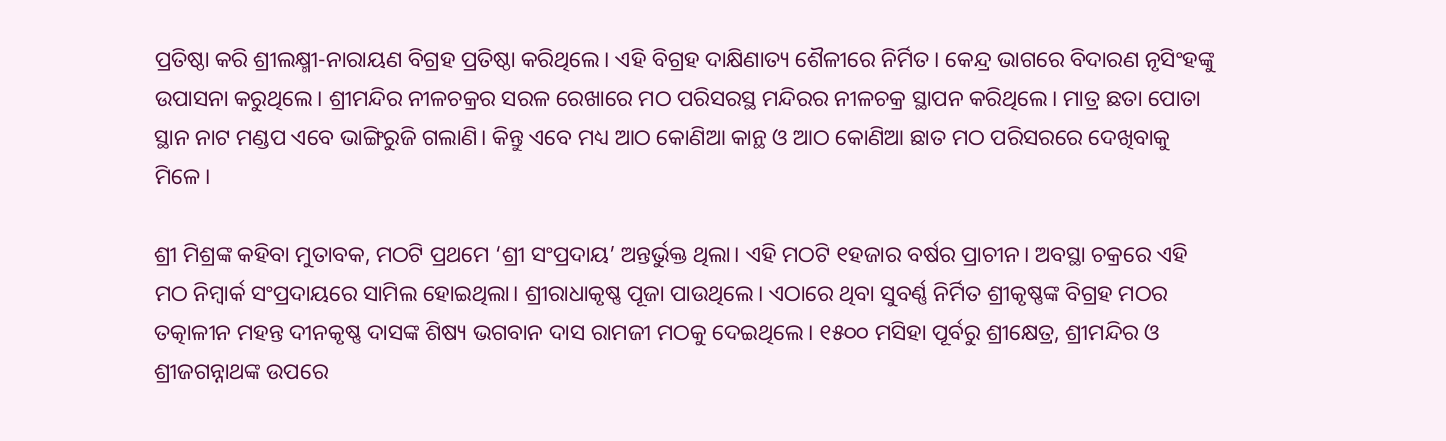ପ୍ରତିଷ୍ଠା କରି ଶ୍ରୀଲକ୍ଷ୍ମୀ-ନାରାୟଣ ବିଗ୍ରହ ପ୍ରତିଷ୍ଠା କରିଥିଲେ। ଏିହ ବିଗ୍ରହ ଦାକ୍ଷିଣାତ୍ୟ ଶୈଳୀରେ ନିର୍ମିତ। କେନ୍ଦ୍ର ଭାଗରେ ବିଦାରଣ ନୃସିଂହଙ୍କୁ ଉପାସନା କରୁଥିଲେ। ଶ୍ରୀମନ୍ଦିର ନୀଳଚକ୍ରର ସରଳ ରେଖାରେ ମଠ ପରିସରସ୍ଥ ମନ୍ଦିରର ନୀଳଚକ୍ର ସ୍ଥାପନ କରିଥିଲେ। ମାତ୍ର ଛତା ପୋତା ସ୍ଥାନ ନାଟ ମଣ୍ଡପ ଏବେ ଭାଙ୍ଗିରୁଜି ଗଲାଣି। କିନ୍ତୁ ଏବେ ମଧ୍ୟ ଆଠ କୋଣିଆ କାନ୍ଥ ଓ ଆଠ କୋଣିଆ ଛାତ ମଠ ପରିସରରେ ଦେଖିବାକୁ ମିଳେ।

ଶ୍ରୀ ମିଶ୍ରଙ୍କ କହିବା ମୁତାବକ, ମଠଟି ପ୍ରଥମେ ‘ଶ୍ରୀ ସଂପ୍ରଦାୟ’ ଅନ୍ତର୍ଭୁକ୍ତ ଥିଲା। ଏହି ମଠଟି ୧ହଜାର ବର୍ଷର ପ୍ରାଚୀନ। ଅବସ୍ଥା ଚକ୍ରରେ ଏହି ମଠ ନିମ୍ବାର୍କ ସଂପ୍ରଦାୟରେ ସାମିଲ ହୋଇଥିଲା। ଶ୍ରୀରାଧାକୃଷ୍ଣ ପୂଜା ପାଉଥିଲେ। ଏଠାରେ ଥିବା ସୁବର୍ଣ୍ଣ ନିର୍ମିତ ଶ୍ରୀକୃଷ୍ଣଙ୍କ ବିଗ୍ରହ ମଠର ତତ୍କାଳୀନ ମହନ୍ତ ଦୀନକୃଷ୍ଣ ଦାସଙ୍କ ଶିଷ୍ୟ ଭଗବାନ ଦାସ ରାମଜୀ ମଠକୁ ଦେଇଥିଲେ। ୧୫୦୦ ମସିହା ପୂର୍ବରୁ ଶ୍ରୀକ୍ଷେତ୍ର, ଶ୍ରୀମନ୍ଦିର ଓ ଶ୍ରୀଜଗନ୍ନାଥଙ୍କ ଉପରେ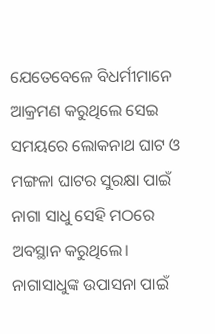ଯେତେବେଳେ ବିଧର୍ମୀମାନେ ଆକ୍ରମଣ କରୁଥିଲେ ସେଇ ସମୟରେ ଲୋକନାଥ ଘାଟ ଓ ମଙ୍ଗଳା ଘାଟର ସୁରକ୍ଷା ପାଇଁ ନାଗା ସାଧୁ ସେହି ମଠରେ ଅବସ୍ଥାନ କରୁଥିଲେ। ନାଗାସାଧୁଙ୍କ ଉପାସନା ପାଇଁ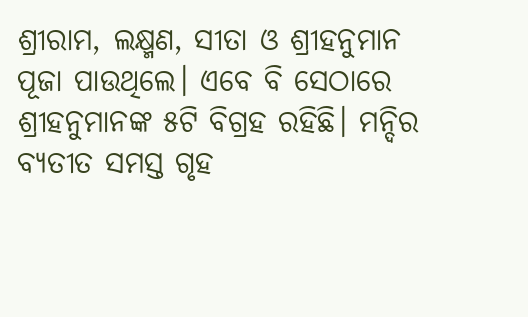ଶ୍ରୀରାମ, ଲକ୍ଷ୍ମଣ, ସୀତା ଓ ଶ୍ରୀହନୁମାନ ପୂଜା ପାଉଥିଲେ। ଏବେ ବି ସେଠାରେ ଶ୍ରୀହନୁମାନଙ୍କ ୫ଟି ବିଗ୍ରହ ରହିଛି। ମନ୍ଦିର ବ୍ୟତୀତ ସମସ୍ତ ଗୃହ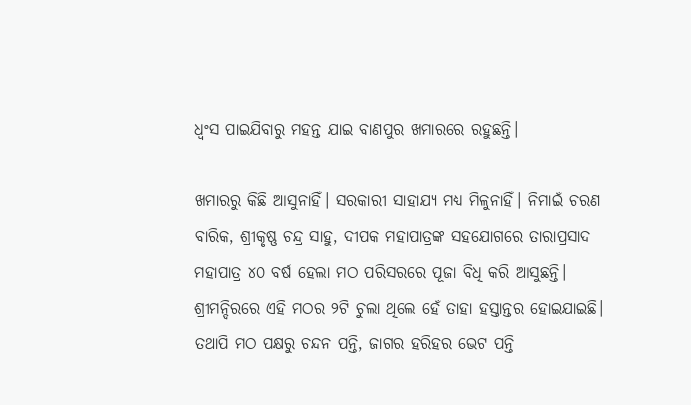ଧ୍ବଂସ ପାଇଯିବାରୁ ମହନ୍ତ ଯାଇ ବାଣପୁର ଖମାରରେ ରହୁଛନ୍ତି।

ଖମାରରୁ କିଛି ଆସୁନାହିଁ। ସରକାରୀ ସାହାଯ୍ୟ ମଧ୍ୟ ମିଳୁନାହିଁ। ନିମାଇଁ ଚରଣ ବାରିକ, ଶ୍ରୀକୃଷ୍ଣ ଚନ୍ଦ୍ର ସାହୁ, ଦୀପକ ମହାପାତ୍ରଙ୍କ ସହଯୋଗରେ ତାରାପ୍ରସାଦ ମହାପାତ୍ର ୪୦ ବର୍ଷ ହେଲା ମଠ ପରିସରରେ ପୂଜା ବିଧି କରି ଆସୁଛନ୍ତି। ଶ୍ରୀମନ୍ଦିରରେ ଏହି ମଠର ୨ଟି ଚୁଲା ଥିଲେ ହେଁ ତାହା ହସ୍ତାନ୍ତର ହୋଇଯାଇଛି। ତଥାପି ମଠ ପକ୍ଷରୁ ଚନ୍ଦନ ପନ୍ତି, ଜାଗର ହରିହର ଭେଟ ପନ୍ତି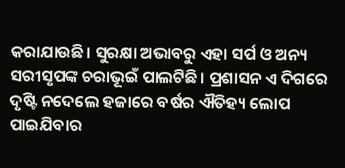କରାଯାଉଛି। ସୁରକ୍ଷା ଅଭାବରୁ ଏହା ସର୍ପ ଓ ଅନ୍ୟ ସରୀସୃପଙ୍କ ଚରାଭୂଇଁ ପାଲଟିଛି। ପ୍ରଶାସନ ଏ ଦିଗରେ ଦୃଷ୍ଟି ନଦେଲେ ହଜାରେ ବର୍ଷର ଐତିହ୍ୟ ଲୋପ ପାଇଯିବାର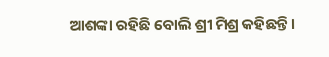ଆଶଙ୍କା ରହିଛି ବୋଲି ଶ୍ରୀ ମିଶ୍ର କହିଛନ୍ତି।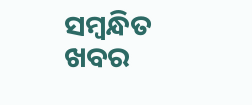ସମ୍ବନ୍ଧିତ ଖବର